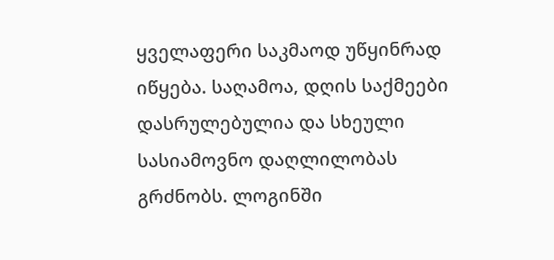ყველაფერი საკმაოდ უწყინრად იწყება. საღამოა, დღის საქმეები დასრულებულია და სხეული სასიამოვნო დაღლილობას გრძნობს. ლოგინში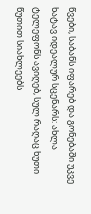წვები, საბანს იფარებ და გონებაში უკვე ხატავ იდეალურ სცენარს: ახლა ტელეფონს ავიღებ, სულ რაღაც ხუთი წუთით სიახლეებს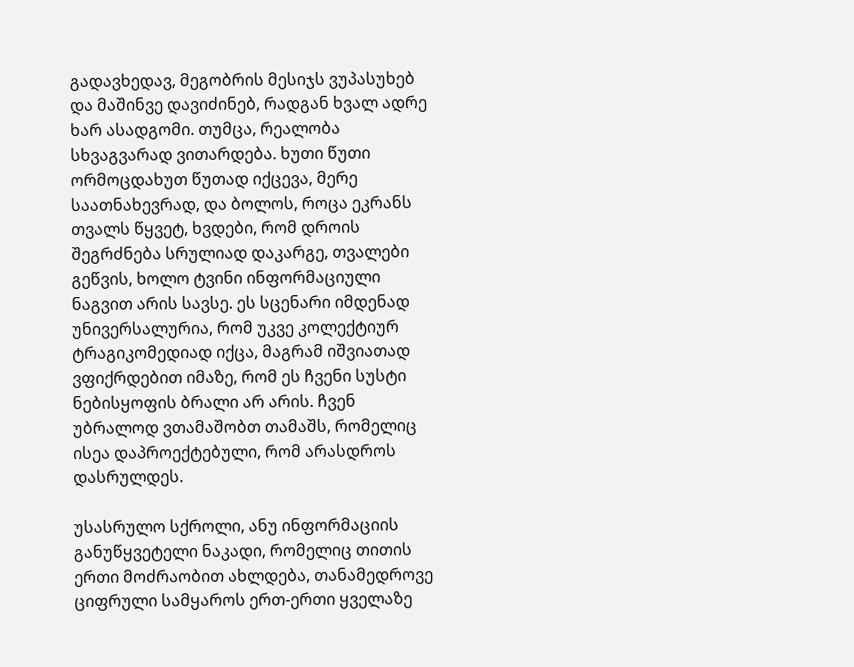გადავხედავ, მეგობრის მესიჯს ვუპასუხებ და მაშინვე დავიძინებ, რადგან ხვალ ადრე ხარ ასადგომი. თუმცა, რეალობა სხვაგვარად ვითარდება. ხუთი წუთი ორმოცდახუთ წუთად იქცევა, მერე საათნახევრად, და ბოლოს, როცა ეკრანს თვალს წყვეტ, ხვდები, რომ დროის შეგრძნება სრულიად დაკარგე, თვალები გეწვის, ხოლო ტვინი ინფორმაციული ნაგვით არის სავსე. ეს სცენარი იმდენად უნივერსალურია, რომ უკვე კოლექტიურ ტრაგიკომედიად იქცა, მაგრამ იშვიათად ვფიქრდებით იმაზე, რომ ეს ჩვენი სუსტი ნებისყოფის ბრალი არ არის. ჩვენ უბრალოდ ვთამაშობთ თამაშს, რომელიც ისეა დაპროექტებული, რომ არასდროს დასრულდეს.

უსასრულო სქროლი, ანუ ინფორმაციის განუწყვეტელი ნაკადი, რომელიც თითის ერთი მოძრაობით ახლდება, თანამედროვე ციფრული სამყაროს ერთ-ერთი ყველაზე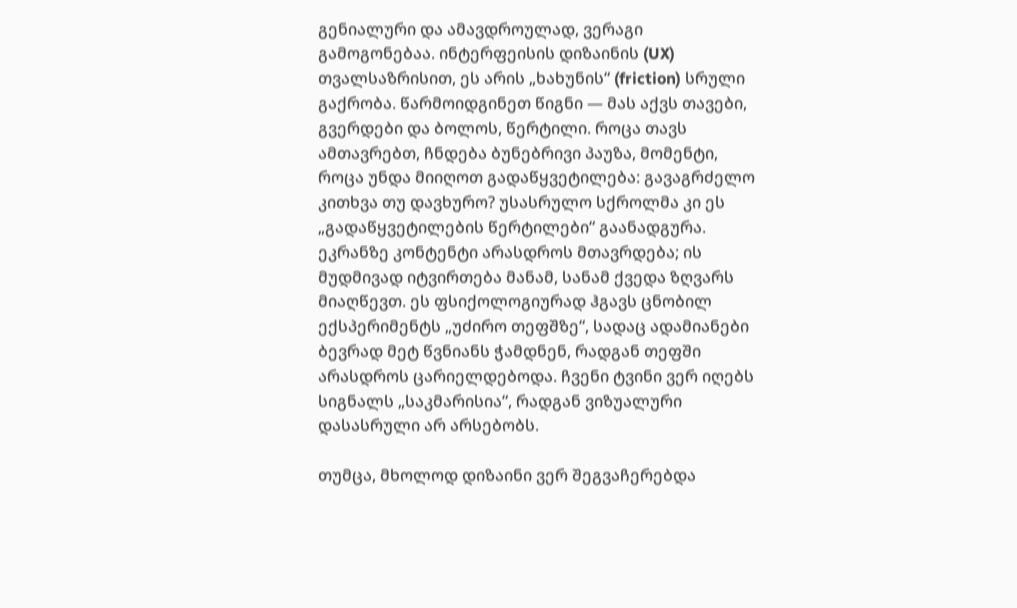გენიალური და ამავდროულად, ვერაგი გამოგონებაა. ინტერფეისის დიზაინის (UX) თვალსაზრისით, ეს არის „ხახუნის“ (friction) სრული გაქრობა. წარმოიდგინეთ წიგნი — მას აქვს თავები, გვერდები და ბოლოს, წერტილი. როცა თავს ამთავრებთ, ჩნდება ბუნებრივი პაუზა, მომენტი, როცა უნდა მიიღოთ გადაწყვეტილება: გავაგრძელო კითხვა თუ დავხურო? უსასრულო სქროლმა კი ეს „გადაწყვეტილების წერტილები“ გაანადგურა. ეკრანზე კონტენტი არასდროს მთავრდება; ის მუდმივად იტვირთება მანამ, სანამ ქვედა ზღვარს მიაღწევთ. ეს ფსიქოლოგიურად ჰგავს ცნობილ ექსპერიმენტს „უძირო თეფშზე“, სადაც ადამიანები ბევრად მეტ წვნიანს ჭამდნენ, რადგან თეფში არასდროს ცარიელდებოდა. ჩვენი ტვინი ვერ იღებს სიგნალს „საკმარისია“, რადგან ვიზუალური დასასრული არ არსებობს.

თუმცა, მხოლოდ დიზაინი ვერ შეგვაჩერებდა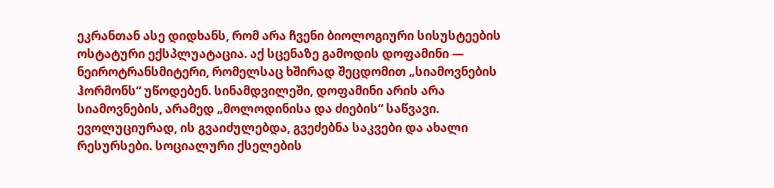ეკრანთან ასე დიდხანს, რომ არა ჩვენი ბიოლოგიური სისუსტეების ოსტატური ექსპლუატაცია. აქ სცენაზე გამოდის დოფამინი — ნეიროტრანსმიტერი, რომელსაც ხშირად შეცდომით „სიამოვნების ჰორმონს“ უწოდებენ. სინამდვილეში, დოფამინი არის არა სიამოვნების, არამედ „მოლოდინისა და ძიების“ საწვავი. ევოლუციურად, ის გვაიძულებდა, გვეძებნა საკვები და ახალი რესურსები. სოციალური ქსელების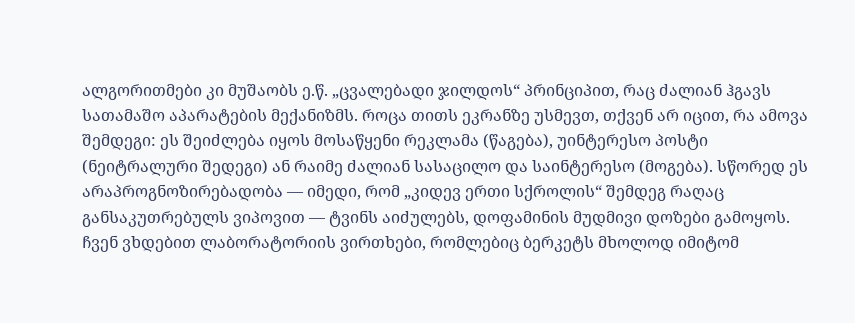ალგორითმები კი მუშაობს ე.წ. „ცვალებადი ჯილდოს“ პრინციპით, რაც ძალიან ჰგავს სათამაშო აპარატების მექანიზმს. როცა თითს ეკრანზე უსმევთ, თქვენ არ იცით, რა ამოვა შემდეგი: ეს შეიძლება იყოს მოსაწყენი რეკლამა (წაგება), უინტერესო პოსტი (ნეიტრალური შედეგი) ან რაიმე ძალიან სასაცილო და საინტერესო (მოგება). სწორედ ეს არაპროგნოზირებადობა — იმედი, რომ „კიდევ ერთი სქროლის“ შემდეგ რაღაც განსაკუთრებულს ვიპოვით — ტვინს აიძულებს, დოფამინის მუდმივი დოზები გამოყოს. ჩვენ ვხდებით ლაბორატორიის ვირთხები, რომლებიც ბერკეტს მხოლოდ იმიტომ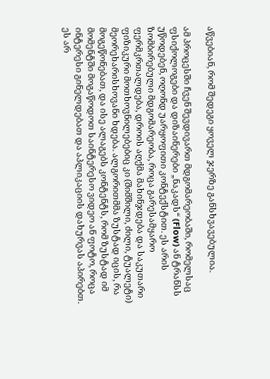აწვებიან, რომ შედეგი ყოველ ჯერზე განსხვავებულია.

ამ პროცესში ჩვენ შევდივართ მდგომარეობაში, რომელსაც ფსიქოლოგები და დიზაინერები „ნაკადს“ (Flow) ან ტრანსს უწოდებენ, ოღონდ უარყოფითი კონტექსტით. ეს არის ზომბირებული მდგომარეობა, როცა გარესამყარო ფერმკრთალდება, დროის აღქმა მახინჯდება და საკუთარი ფიზიკური მოთხოვნილებებიც კი (შიმშილი, ძილი, ტუალეტი) მეორეხარისხოვანი ხდება. ალგორითმმა ზუსტად იცის, რა მოგეწონებათ, და ისე ალაგებს კონტენტს, რომ ზუსტად იმ მომენტში მოგაწოდოთ საინტერესო ვიდეო ან ფოტო, როცა ინტერესი გინელდებათ და აპლიკაციის დახურვას აპირებთ. ეს არ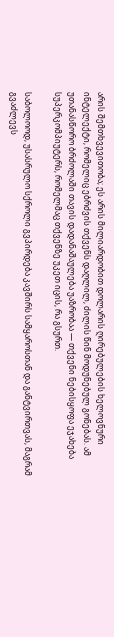არის შემთხვევითობა; ეს არის მილიარდობით დოლარის ღირებულების ხელოვნური ინტელექტი, რომელიც ებრძვის თქვენს დაღლილ, ძილის წინ მოდუნებულ გონებას. ამ უთანასწორო ბრძოლაში თავის დადანაშაულება უაზრობაა — თქვენი ნებისყოფა ეჯახება სუპერკომპიუტერს, რომელმაც თქვენზე უკეთ იცის, რა გსურთ.

საბოლოოდ, უსასრულო სქროლი გვპირდება კავშირს სამყაროსთან და განტვირთვას, მაგრამ გვაძლევს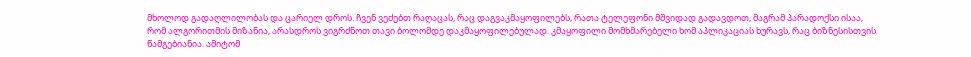მხოლოდ გადაღლილობას და ცარიელ დროს. ჩვენ ვეძებთ რაღაცას, რაც დაგვაკმაყოფილებს, რათა ტელეფონი მშვიდად გადავდოთ, მაგრამ პარადოქსი ისაა, რომ ალგორითმის მიზანია, არასდროს ვიგრძნოთ თავი ბოლომდე დაკმაყოფილებულად. კმაყოფილი მომხმარებელი ხომ აპლიკაციას ხურავს, რაც ბიზნესისთვის წამგებიანია. ამიტომ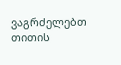ვაგრძელებთ თითის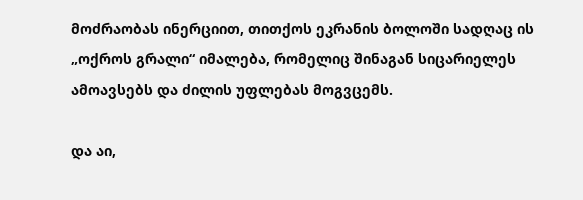მოძრაობას ინერციით, თითქოს ეკრანის ბოლოში სადღაც ის „ოქროს გრალი“ იმალება, რომელიც შინაგან სიცარიელეს ამოავსებს და ძილის უფლებას მოგვცემს.

და აი,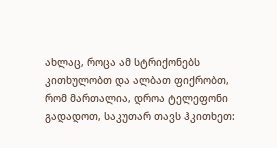ახლაც, როცა ამ სტრიქონებს კითხულობთ და ალბათ ფიქრობთ, რომ მართალია, დროა ტელეფონი გადადოთ, საკუთარ თავს ჰკითხეთ: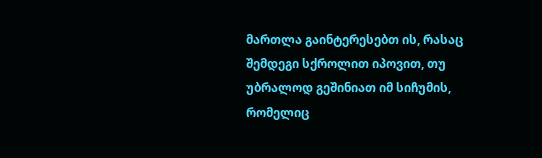მართლა გაინტერესებთ ის, რასაც შემდეგი სქროლით იპოვით, თუ უბრალოდ გეშინიათ იმ სიჩუმის, რომელიც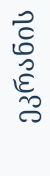ეკრანის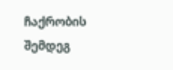ჩაქრობის შემდეგ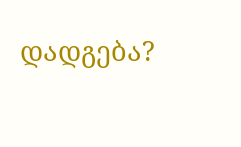დადგება?